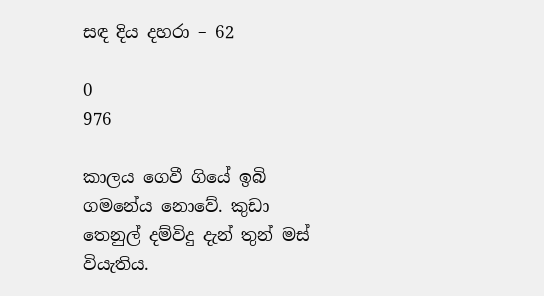සඳ දිය දහරා – 62

0
976

කාලය ගෙවී ගියේ ඉබි ගමනේය නොවේ. කුඩා තෙනුල් දම්විදු දැන් තුන් මස් වියැතිය.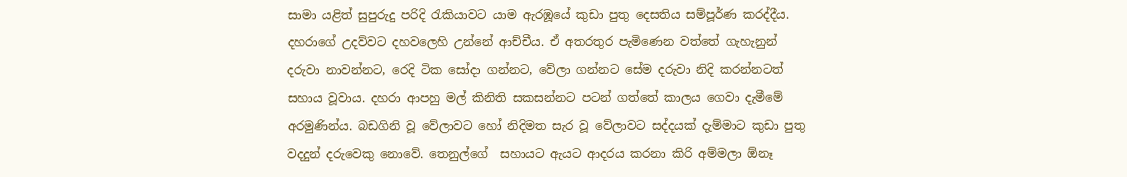සාමා යළිත් සුපුරුදු පරිදි රැකියාවට යාම ඇරඹූයේ කුඩා පුතු දෙසතිය සම්පූර්ණ කරද්දීය.  දහරාගේ උදව්වට දහවලෙහි උන්නේ ආච්චීය. ඒ අතරතුර පැමිණෙන වත්තේ ගැහැනුන් දරුවා නාවන්නට, රෙදි ටික සෝදා ගන්නට, වේලා ගන්නට සේම දරුවා නිදි කරන්නටත් සහාය වූවාය. දහරා ආපහු මල් කිනිති සකසන්නට පටන් ගත්තේ කාලය ගෙවා දැමීමේ අරමුණින්ය. බඩගිනි වූ වේලාවට හෝ නිදිමත සැර වූ වේලාවට සද්දයක් දැම්මාට කුඩා පුතු වදදුන් දරුවෙකු නොවේ. තෙනුල්ගේ  සහායට ඇයට ආදරය කරනා කිරි අම්මලා ඕනෑ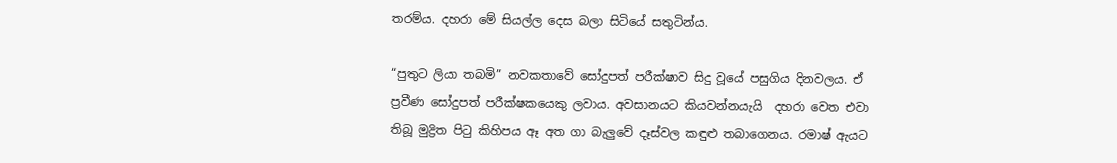තරම්ය. දහරා මේ සියල්ල දෙස බලා සිටියේ සතුටින්ය.

“පුතුට ලියා තබමි” නවකතාවේ සෝදුපත් පරීක්ෂාව සිදු වූයේ පසුගිය දිනවලය. ඒ ප්‍රවීණ සෝදුපත් පරීක්ෂකයෙකු ලවාය. අවසානයට කියවන්නයැයි  දහරා වෙත එවා තිබූ මුද්‍රිත පිටු කිහිපය ඈ අත ගා බැලුවේ දෑස්වල කඳුළු තබාගෙනය. රමාෂ් ඇයට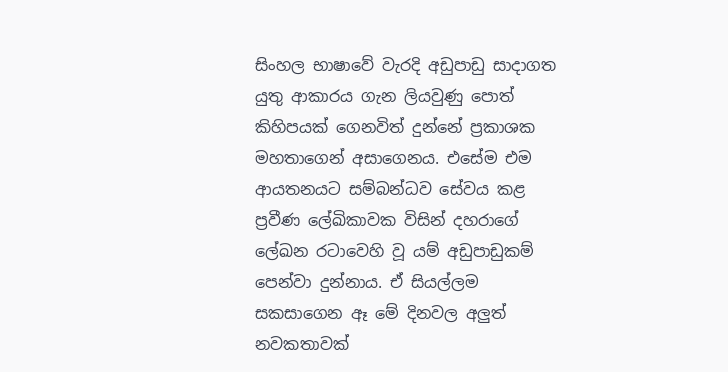සිංහල භාෂාවේ වැරදි අඩුපාඩු සාදාගත යුතු ආකාරය ගැන ලියවුණු පොත් කිහිපයක් ගෙනවිත් දුන්නේ ප්‍රකාශක මහතාගෙන් අසාගෙනය. එසේම එම ආයතනයට සම්බන්ධව සේවය කළ ප්‍රවීණ ලේඛිකාවක විසින් දහරාගේ ලේඛන රටාවෙහි වූ යම් අඩුපාඩුකම් පෙන්වා දුන්නාය. ඒ සියල්ලම සකසාගෙන ඈ මේ දිනවල අලුත් නවකතාවක්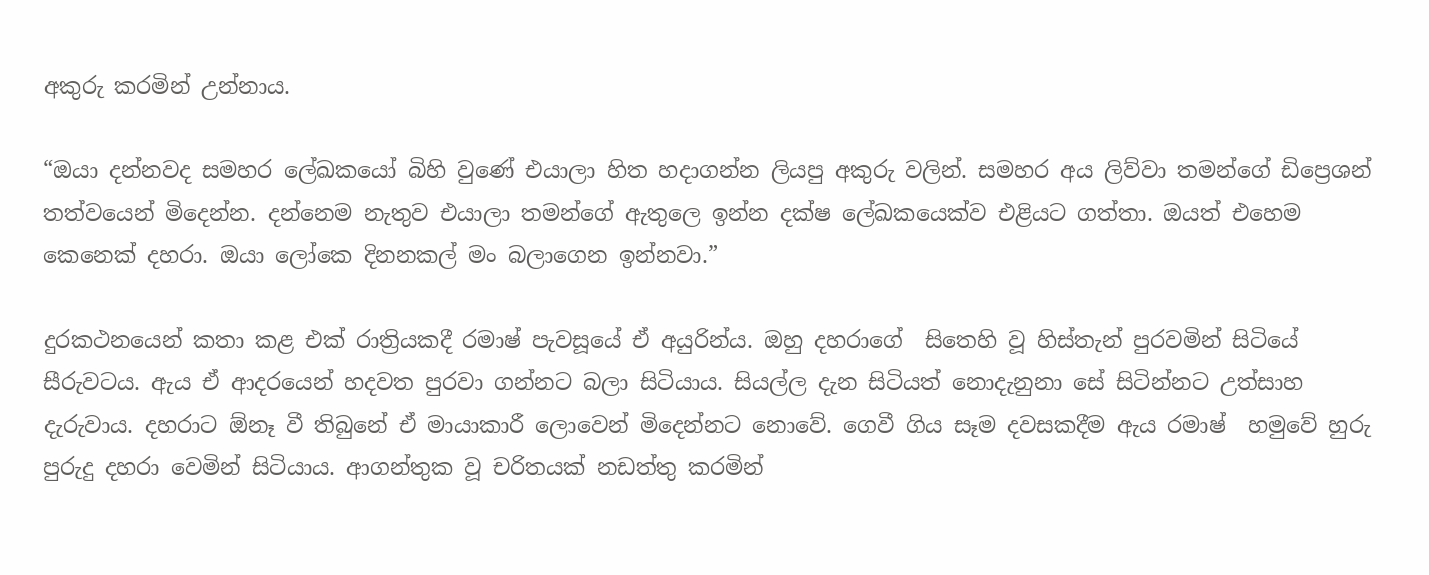අකුරු කරමින් උන්නාය.

“ඔයා දන්නවද සමහර ලේඛකයෝ බිහි වුණේ එයාලා හිත හදාගන්න ලියපු අකුරු වලින්. සමහර අය ලිව්වා තමන්ගේ ඩිප්‍රෙශන් තත්වයෙන් මිදෙන්න. දන්නෙම නැතුව එයාලා තමන්ගේ ඇතුලෙ ඉන්න දක්ෂ ලේඛකයෙක්ව එළියට ගත්තා. ඔයත් එහෙම කෙනෙක් දහරා. ඔයා ලෝකෙ දිනනකල් මං බලාගෙන ඉන්නවා.”

දුරකථනයෙන් කතා කළ එක් රාත්‍රියකදී රමාෂ් පැවසූයේ ඒ අයුරින්ය. ඔහු දහරාගේ  සිතෙහි වූ හිස්තැන් පුරවමින් සිටියේ සීරුවටය. ඇය ඒ ආදරයෙන් හදවත පුරවා ගන්නට බලා සිටියාය. සියල්ල දැන සිටියත් නොදැනුනා සේ සිටින්නට උත්සාහ දැරුවාය. දහරාට ඕනෑ වී තිබුනේ ඒ මායාකාරී ලොවෙන් මිදෙන්නට නොවේ. ගෙවී ගිය සෑම දවසකදීම ඇය රමාෂ්  හමුවේ හුරු පුරුදු දහරා වෙමින් සිටියාය. ආගන්තුක වූ චරිතයක් නඩත්තු කරමින්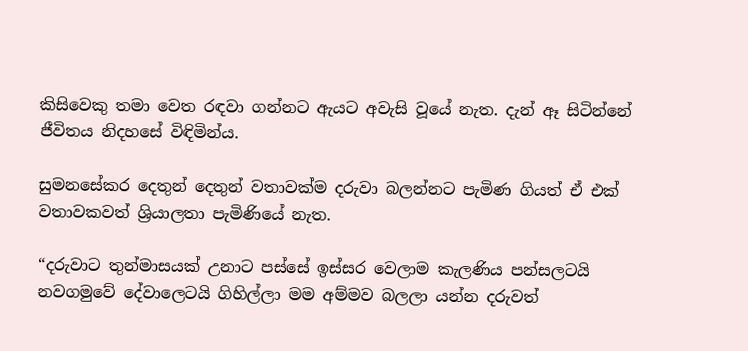කිසිවෙකු තමා වෙත රඳවා ගන්නට ඇයට අවැසි වූයේ නැත. දැන් ඈ සිටින්නේ ජීවිතය නිදහසේ විඳිමින්ය.

සුමනසේකර දෙතුන් දෙතුන් වතාවක්ම දරුවා බලන්නට පැමිණ ගියත් ඒ එක් වතාවකවත් ශ්‍රියාලතා පැමිණියේ නැත.

“දරුවාට තුන්මාසයක් උනාට පස්සේ ඉස්සර වෙලාම කැලණිය පන්සලටයි නවගමුවේ දේවාලෙටයි ගිහිල්ලා මම අම්මව බලලා යන්න දරුවත්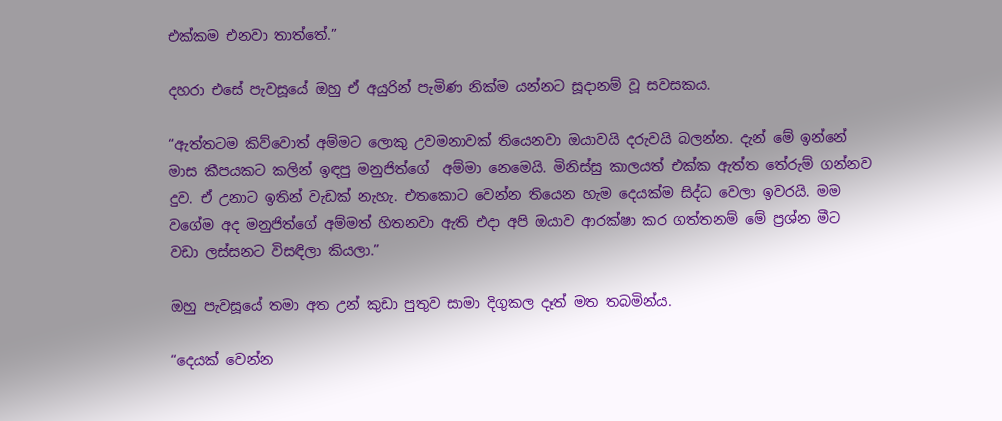එක්කම එනවා තාත්තේ.”

දහරා එසේ පැවසූයේ ඔහු ඒ අයුරින් පැමිණ නික්ම යන්නට සූදානම් වූ සවසකය.

“ඇත්තටම කිව්වොත් අම්මට ලොකු උවමනාවක් තියෙනවා ඔයාවයි දරුවයි බලන්න. දැන් මේ ඉන්නේ මාස කීපයකට කලින් ඉඳපු මනුජිත්ගේ  අම්මා නෙමෙයි. මිනිස්සු කාලයත් එක්ක ඇත්ත තේරුම් ගන්නව දුව. ඒ උනාට ඉතින් වැඩක් නැහැ. එතකොට වෙන්න තියෙන හැම දෙයක්ම සිද්ධ වෙලා ඉවරයි. මම වගේම අද මනුජිත්ගේ අම්මත් හිතනවා ඇති එදා අපි ඔයාව ආරක්ෂා කර ගත්තනම් මේ ප්‍රශ්න මීට වඩා ලස්සනට විසඳිලා කියලා.”

ඔහු පැවසූයේ තමා අත උන් කුඩා පුතුව සාමා දිගුකල දෑත් මත තබමින්ය.

“දෙයක් වෙන්න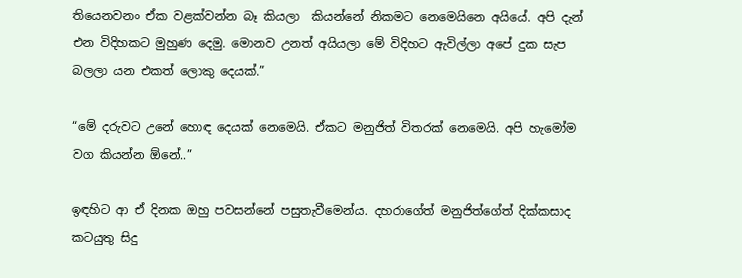තියෙනවනං ඒක වළක්වන්න බෑ කියලා  කියන්නේ නිකමට නෙමෙයිනෙ අයියේ. අපි දැන් එන විදිහකට මුහුණ දෙමු. මොනව උනත් අයියලා මේ විදිහට ඇවිල්ලා අපේ දුක සැප බලලා යන එකත් ලොකු දෙයක්.”

“මේ දරුවට උනේ හොඳ දෙයක් නෙමෙයි. ඒකට මනුජිත් විතරක් නෙමෙයි. අපි හැමෝම වග කියන්න ඕනේ..”

ඉඳහිට ආ ඒ දිනක ඔහු පවසන්නේ පසුතැවීමෙන්ය. දහරාගේත් මනුජිත්ගේත් දික්කසාද කටයුතු සිදු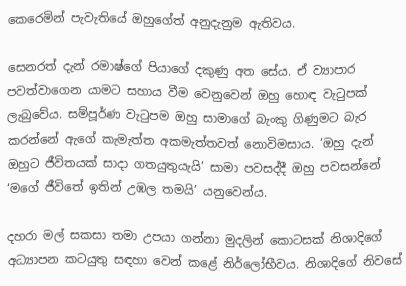කෙරෙමින් පැවැතියේ ඔහුගේත් අනුදැනුම ඇතිවය.

සෙනරත් දැන් රමාෂ්ගේ පියාගේ දකුණු අත සේය. ඒ ව්‍යාපාර පවත්වාගෙන යාමට සහාය වීම වෙනුවෙන් ඔහු හොඳ වැටුපක් ලැබුවේය. සම්පූර්ණ වැටුපම ඔහු සාමාගේ බැංකු ගිණුමට බැර කරන්නේ ඇගේ කැමැත්ත අකමැත්තවත් නොවිමසාය. ‘ඔහු දැන් ඔහුට ජීවිතයක් සාදා ගතයුතුයැයි’ සාමා පවසද්දී ඔහු පවසන්නේ ‘මගේ ජීවිතේ ඉතින් උඹල තමයි’ යනුවෙන්ය.

දහරා මල් සකසා තමා උපයා ගන්නා මුදලින් කොටසක් නිශාදිගේ  අධ්‍යාපන කටයුතු සඳහා වෙන් කළේ නිර්ලෝභීවය. නිශාදිගේ නිවසේ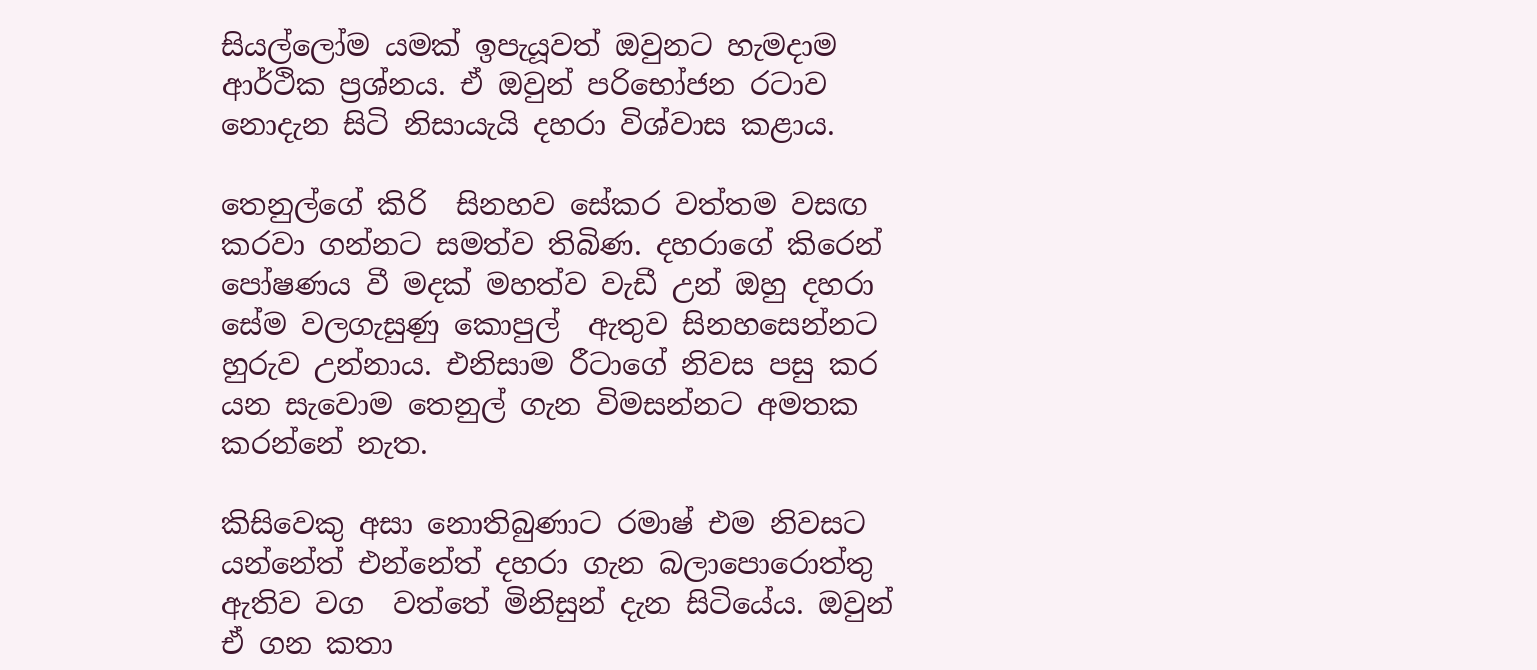සියල්ලෝම යමක් ඉපැයූවත් ඔවුනට හැමදාම ආර්ථික ප්‍රශ්නය. ඒ ඔවුන් පරිභෝජන රටාව නොදැන සිටි නිසායැයි දහරා විශ්වාස කළාය.

තෙනුල්ගේ කිරි  සිනහව සේකර වත්තම වසඟ කරවා ගන්නට සමත්ව තිබිණ. දහරාගේ කිරෙන් පෝෂණය වී මදක් මහත්ව වැඩී උන් ඔහු දහරා සේම වලගැසුණු කොපුල්  ඇතුව සිනහසෙන්නට හුරුව උන්නාය. එනිසාම රීටාගේ නිවස පසු කර යන සැවොම තෙනුල් ගැන විමසන්නට අමතක කරන්නේ නැත.

කිසිවෙකු අසා නොතිබුණාට රමාෂ් එම නිවසට යන්නේත් එන්නේත් දහරා ගැන බලාපොරොත්තු ඇතිව වග  වත්තේ මිනිසුන් දැන සිටියේය. ඔවුන් ඒ ගන කතා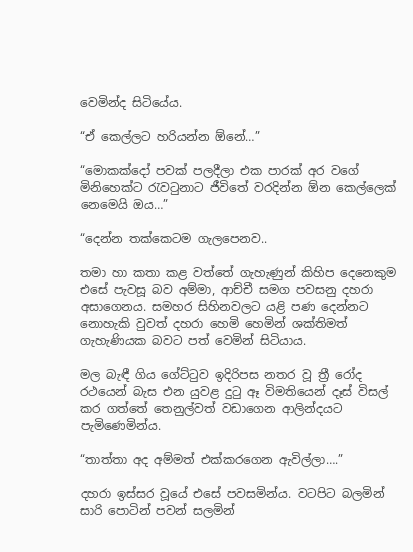වෙමින්ද සිටියේය.

“ඒ කෙල්ලට හරියන්න ඕනේ…”

“මොකක්දෝ පවක් පලදීලා එක පාරක් අර වගේ මිනිහෙක්ට රැවටුනාට ජීවිතේ වරදින්න ඕන කෙල්ලෙක් නෙමෙයි ඔය…”

“දෙන්න තක්කෙටම ගැලපෙනව..

තමා හා කතා කළ වත්තේ ගැහැණුන් කිහිප දෙනෙකුම එසේ පැවසූ බව අම්මා, ආච්චී සමග පවසනු දහරා අසාගෙනය. සමහර සිහිනවලට යළි පණ දෙන්නට නොහැකි වුවත් දහරා හෙමි හෙමින් ශක්තිමත් ගැහැණියක බවට පත් වෙමින් සිටියාය.

මල බැඳී ගිය ගේට්ටුව ඉදිරිපස නතර වූ ත්‍රී රෝද රථයෙන් බැස එන යුවළ දුටු ඈ විමතියෙන් දෑස් විසල් කර ගත්තේ තෙනුල්වත් වඩාගෙන ආලින්දයට පැමිණෙමින්ය.

“තාත්තා අද අම්මත් එක්කරගෙන ඇවිල්ලා….”

දහරා ඉස්සර වූයේ එසේ පවසමින්ය. වටපිට බලමින් සාරි පොටින් පවන් සලමින්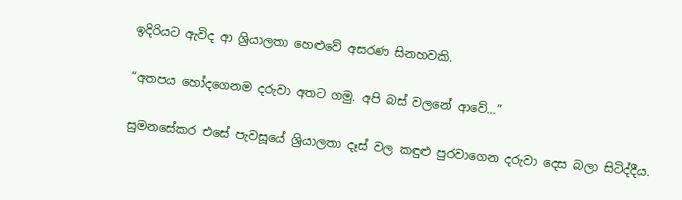ඉදිරියට ඇවිද ආ ශ්‍රියාලතා හෙළුවේ අසරණ සිනහවකි.

“අතපය හෝදගෙනම දරුවා අතට ගමු. අපි බස් වලනේ ආවේ…”

සුමනසේකර එසේ පැවසූයේ ශ්‍රියාලතා දෑස් වල කඳුළු පුරවාගෙන දරුවා දෙස බලා සිටිද්දීය.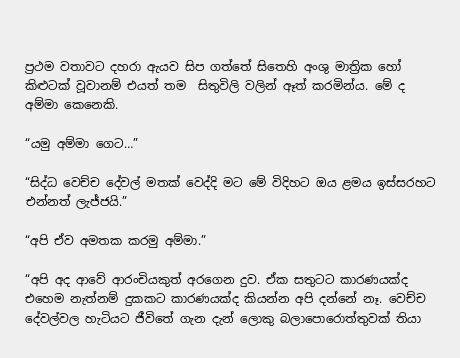ප්‍රථම වතාවට දහරා ඇයව සිප ගත්තේ සිතෙහි අංශු මාත්‍රික හෝ කිළුටක් වූවානම් එයත් තම  සිතුවිලි වලින් ඈත් කරමින්ය. මේ ද අම්මා කෙනෙකි.

“යමු අම්මා ගෙට…”

“සිද්ධ වෙච්ච දේවල් මතක් වෙද්දි මට මේ විදිහට ඔය ළමය ඉස්සරහට එන්නත් ලැජ්ජයි.”

“අපි ඒව අමතක කරමු අම්මා.”

“අපි අද ආවේ ආරංචියකුත් අරගෙන දුව. ඒක සතුටට කාරණයක්ද එහෙම නැත්නම් දුකකට කාරණයක්ද කියන්න අපි දන්නේ නෑ. වෙච්ච දේවල්වල හැටියට ජීවිතේ ගැන දැන් ලොකු බලාපොරොත්තුවක් තියා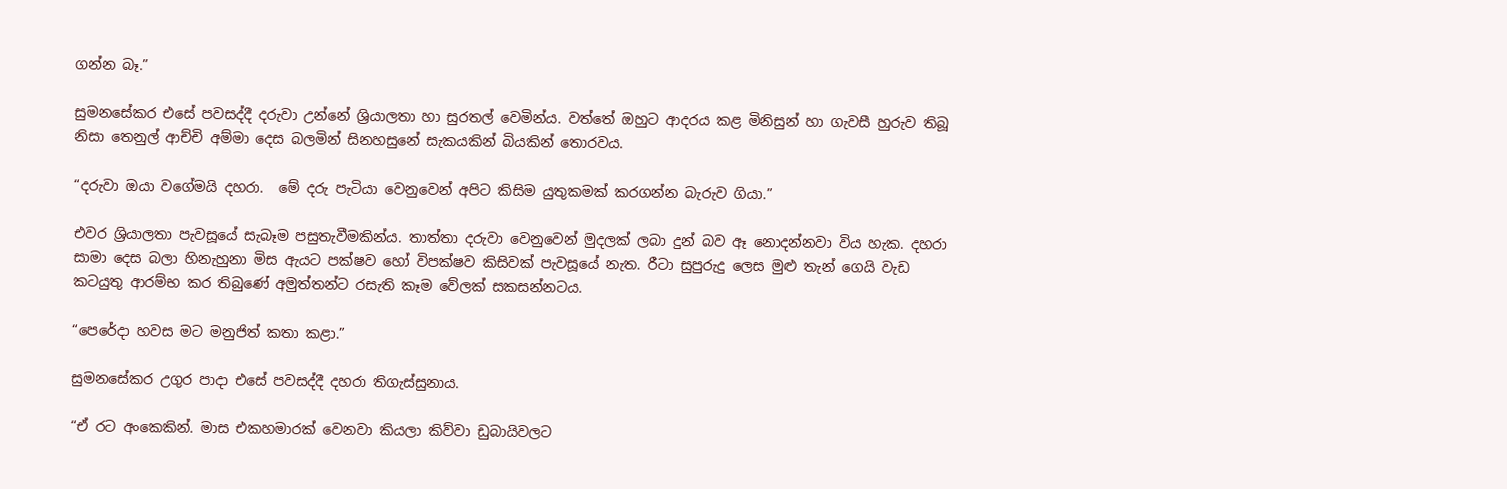ගන්න බෑ.”

සුමනසේකර එසේ පවසද්දී දරුවා උන්නේ ශ්‍රියාලතා හා සුරතල් වෙමින්ය. වත්තේ ඔහුට ආදරය කළ මිනිසුන් හා ගැවසී හුරුව තිබූ නිසා තෙනුල් ආච්චි අම්මා දෙස බලමින් සිනහසුනේ සැකයකින් බියකින් තොරවය.

“දරුවා ඔයා වගේමයි දහරා.  මේ දරු පැටියා වෙනුවෙන් අපිට කිසිම යුතුකමක් කරගන්න බැරුව ගියා.”

එවර ශ්‍රියාලතා පැවසූයේ සැබෑම පසුතැවීමකින්ය. තාත්තා දරුවා වෙනුවෙන් මුදලක් ලබා දුන් බව ඈ නොදන්නවා විය හැක. දහරා සාමා දෙස බලා හිනැහුනා මිස ඇයට පක්ෂව හෝ විපක්ෂව කිසිවක් පැවසූයේ නැත. රීටා සුපුරුදු ලෙස මුළු තැන් ගෙයි වැඩ කටයුතු ආරම්භ කර තිබුණේ අමුත්තන්ට රසැති කෑම වේලක් සකසන්නටය.

“පෙරේදා හවස මට මනුජිත් කතා කළා.”

සුමනසේකර උගුර පාදා එසේ පවසද්දී දහරා තිගැස්සුනාය.

“ඒ රට අංකෙකින්. මාස එකහමාරක් වෙනවා කියලා කිව්වා ඩුබායිවලට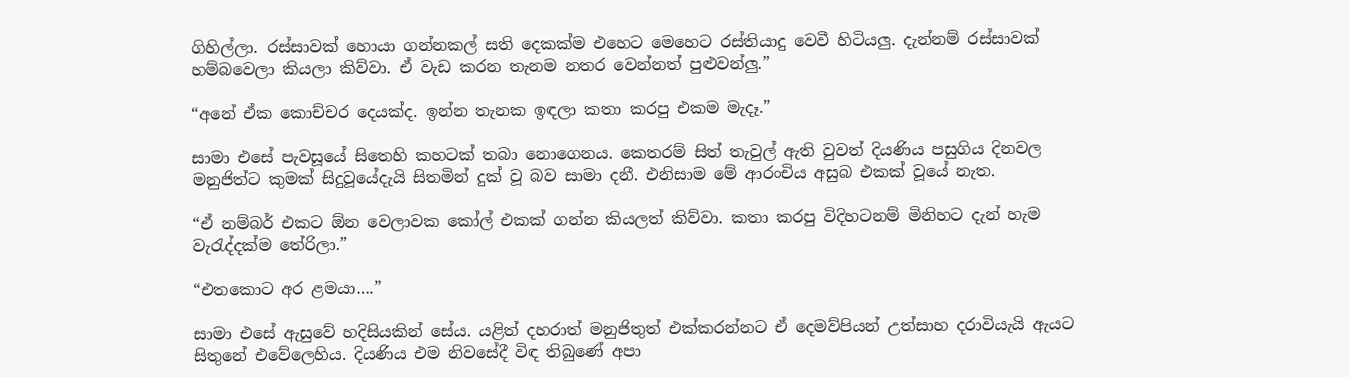ගිහිල්ලා. රස්සාවක් හොයා ගන්නකල් සති දෙකක්ම එහෙට මෙහෙට රස්තියාදු වෙවී හිටියලු. දැන්නම් රස්සාවක් හම්බවෙලා කියලා කිව්වා. ඒ වැඩ කරන තැනම නතර වෙන්නත් පුළුවන්ලු.”

“අනේ ඒක කොච්චර දෙයක්ද. ඉන්න තැනක ඉඳලා කතා කරපු එකම මැදෑ.”

සාමා එසේ පැවසූයේ සිතෙහි කහටක් තබා නොගෙනය. කෙතරම් සිත් තැවුල් ඇති වුවත් දියණිය පසුගිය දිනවල මනුජිත්ට කුමක් සිදුවූයේදැයි සිතමින් දුක් වූ බව සාමා දනී. එනිසාම මේ ආරංචිය අසුබ එකක් වූයේ නැත.

“ඒ නම්බර් එකට ඕන වෙලාවක කෝල් එකක් ගන්න කියලත් කිව්වා. කතා කරපු විදිහටනම් මිනිහට දැන් හැම වැරැද්දක්ම තේරිලා.”

“එතකොට අර ළමයා….”

සාමා එසේ ඇසුවේ හදිසියකින් සේය. යළිත් දහරාත් මනුජිතුත් එක්කරන්නට ඒ දෙමව්පියන් උත්සාහ දරාවියැයි ඇයට සිතුනේ එවේලෙහිය. දියණිය එම නිවසේදී විඳ තිබුණේ අපා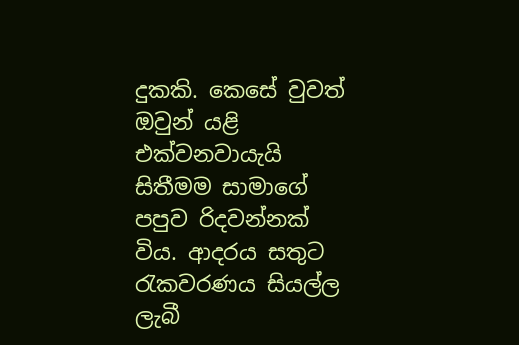දුකකි. කෙසේ වුවත් ඔවුන් යළි එක්වනවායැයි සිතීමම සාමාගේ පපුව රිදවන්නක් විය. ආදරය සතුට රැකවරණය සියල්ල ලැබී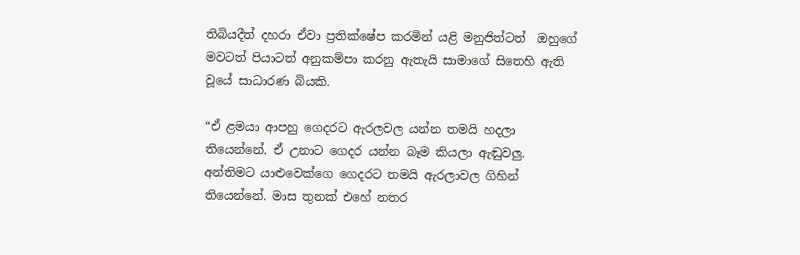තිබියදීත් දහරා ඒවා ප්‍රතික්ෂේප කරමින් යළි මනුජිත්ටත්  ඔහුගේ මවටත් පියාටත් අනුකම්පා කරනු ඇතැයි සාමාගේ සිතෙහි ඇති වූයේ සාධාරණ බියකි.

“ඒ ළමයා ආපහු ගෙදරට ඇරලවල යන්න තමයි හදලා තියෙන්නේ. ඒ උනාට ගෙදර යන්න බෑම කියලා ඇඬුවලු. අන්තිමට යාළුවෙක්ගෙ ගෙදරට තමයි ඇරලාවල ගිහින් තියෙන්නේ. මාස තුනක් එහේ නතර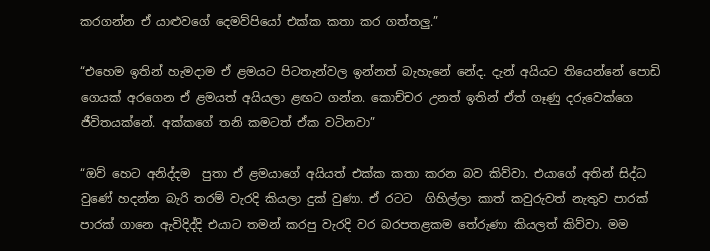කරගන්න ඒ යාළුවගේ දෙමව්පියෝ එක්ක කතා කර ගත්තලු.”

“එහෙම ඉතින් හැමදාම ඒ ළමයට පිටතැන්වල ඉන්නත් බැහැනේ නේද. දැන් අයියට තියෙන්නේ පොඩි ගෙයක් අරගෙන ඒ ළමයත් අයියලා ළඟට ගන්න. කොච්චර උනත් ඉතින් ඒත් ගෑණු දරුවෙක්ගෙ ජීවිතයක්නේ. අක්කගේ තනි කමටත් ඒක වටිනවා”

“ඔව් හෙට අනිද්දම  පුතා ඒ ළමයාගේ අයියත් එක්ක කතා කරන බව කිව්වා. එයාගේ අතින් සිද්ධ වුණේ හදන්න බැරි තරම් වැරදි කියලා දුක් වුණා. ඒ රටට  ගිහිල්ලා කාත් කවුරුවත් නැතුව පාරක් පාරක් ගානෙ ඇවිදිද්දි එයාට තමන් කරපු වැරදි වර බරපතළකම තේරුණා කියලත් කිව්වා. මම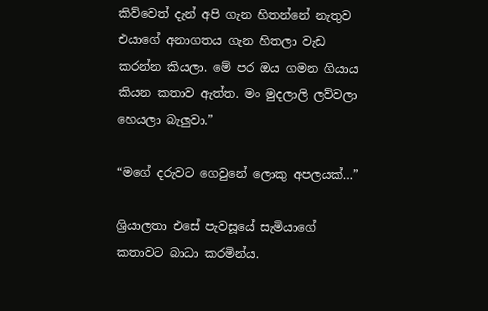කිව්වෙත් දැන් අපි ගැන හිතන්නේ නැතුව එයාගේ අනාගතය ගැන හිතලා වැඩ කරන්න කියලා. මේ පර ඔය ගමන ගියාය කියන කතාව ඇත්ත. මං මුදලාලි ලව්වලා හෙයලා බැලුවා.”

“මගේ දරුවට ගෙවුනේ ලොකු අපලයක්…”

ශ්‍රියාලතා එසේ පැවසූයේ සැමියාගේ කතාවට බාධා කරමින්ය.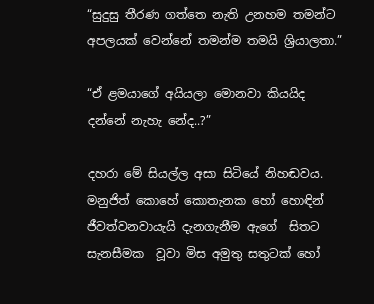“සුදුසු තීරණ ගත්තෙ නැති උනහම තමන්ට අපලයක් වෙන්නේ තමන්ම තමයි ශ්‍රියාලතා.”

“ඒ ළමයාගේ අයියලා මොනවා කියයිද දන්නේ නැහැ නේද..?”

දහරා මේ සියල්ල අසා සිටියේ නිහඬවය. මනුජිත් කොහේ කොතැනක හෝ හොඳින් ජීවත්වනවායැයි දැනගැනීම ඇගේ  සිතට සැනසීමක  වූවා මිස අමුතු සතුටක් හෝ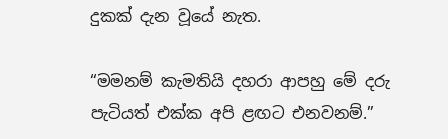දුකක් දැන වූයේ නැත.

“මමනම් කැමතියි දහරා ආපහු මේ දරු පැටියත් එක්ක අපි ළඟට එනවනම්.”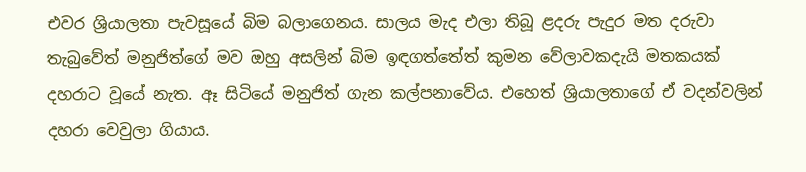එවර ශ්‍රියාලතා පැවසූයේ බිම බලාගෙනය. සාලය මැද එලා තිබූ ළදරු පැදුර මත දරුවා තැබුවේත් මනුජිත්ගේ මව ඔහු අසලින් බිම ඉඳගත්තේත් කුමන වේලාවකදැයි මතකයක් දහරාට වූයේ නැත. ඈ සිටියේ මනුජිත් ගැන කල්පනාවේය. එහෙත් ශ්‍රියාලතාගේ ඒ වදන්වලින් දහරා වෙවුලා ගියාය.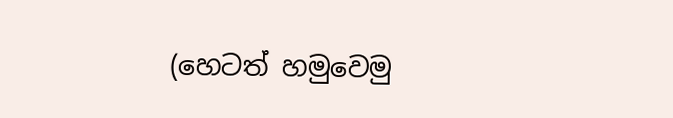(හෙටත් හමුවෙමු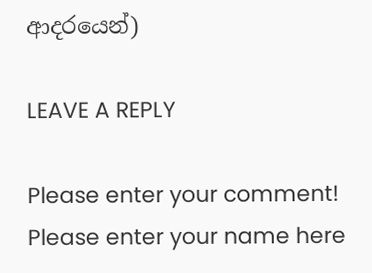ආදරයෙන්)

LEAVE A REPLY

Please enter your comment!
Please enter your name here